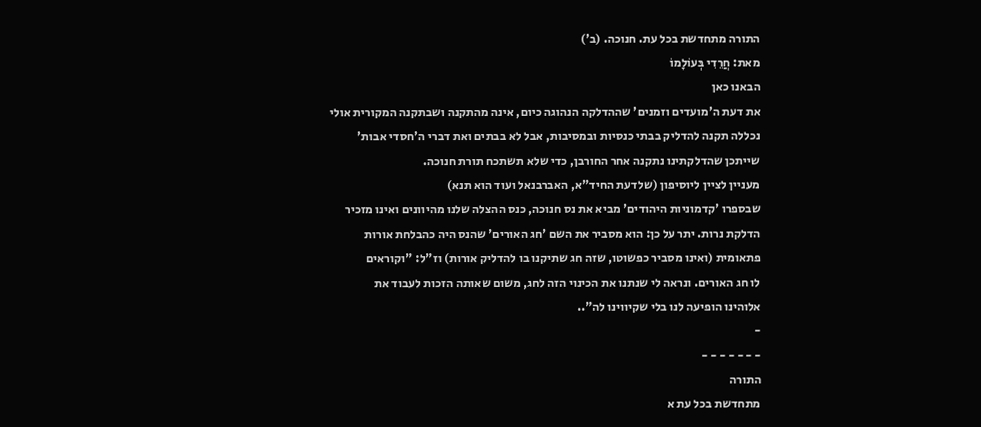התורה מתחדשת בכל עת. חנוכה. (ב')
מאת: חֲרֵדִי בְּעוֹלָמוֹ
הבאנו כאן
את דעת ה'מועדים וזמנים' שההדלקה הנהוגה כיום, אינה מהתקנה ושבתקנה המקורית אולי
נכללה תקנה להדליק בבתי כנסיות ובמסיבות, אבל לא בבתים ואת דברי ה'חסדי אבות'
שייתכן שהדלקתינו נתקנה אחר החורבן, כדי שלא תשתכח תורת חנוכה.
מעניין לציין ליוסיפון (שלדעת החיד"א, האברבנאל ועוד הוא תנא)
שבספרו 'קדמוניות היהודים' מביא את נס חנוכה, כנס ההצלה שלנו מהיוונים ואינו מזכיר
הדלקת נרות. יתר על כן: הוא מסביר את השם 'חג האורים' שהנס היה כהבלחת אורות
פתאומית (ואינו מסביר כפשוטו, שזה חג שתיקנו בו להדליק אורות) וז"ל: "וקוראים
לו חג האורים. ונראה לי שנתנו את הכינוי הזה לחג, משום שאותה הזכות לעבוד את
אלוהינו הופיעה לנו בלי שקיווינו לה"..
-
- - - - - - -
התורה
מתחדשת בכל עת א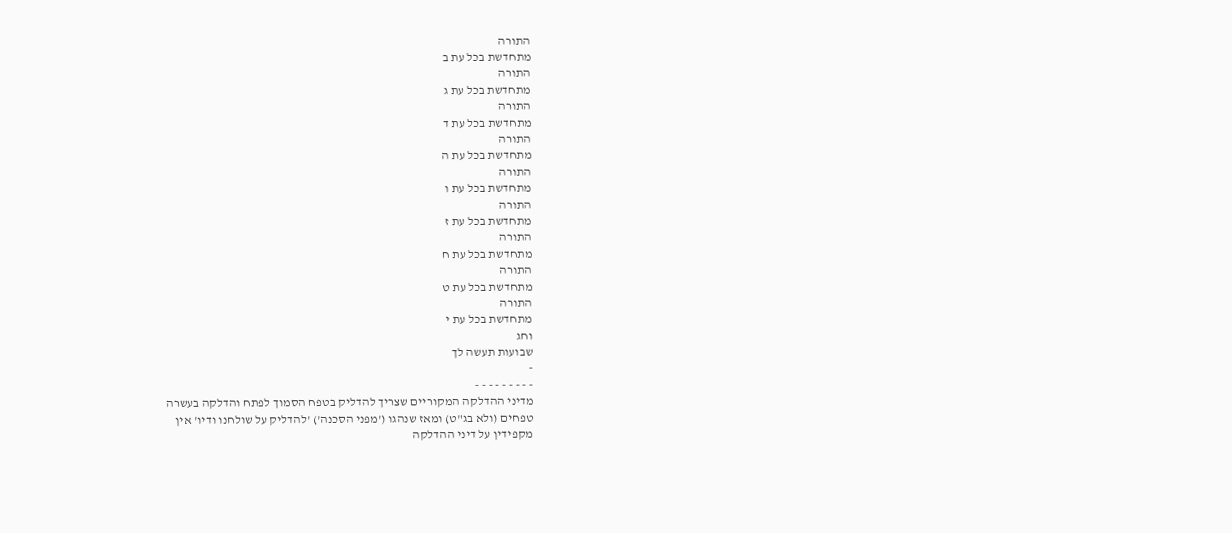התורה
מתחדשת בכל עת ב
התורה
מתחדשת בכל עת ג
התורה
מתחדשת בכל עת ד
התורה
מתחדשת בכל עת ה
התורה
מתחדשת בכל עת ו
התורה
מתחדשת בכל עת ז
התורה
מתחדשת בכל עת ח
התורה
מתחדשת בכל עת ט
התורה
מתחדשת בכל עת י
וחג
שבועות תעשה לך
-
- - - - - - - - -
מדיני ההדלקה המקוריים שצריך להדליק בטפח הסמוך לפתח והדלקה בעשרה
טפחים (ולא בג"ט) ומאז שנהגו ('מפני הסכנה') 'להדליק על שולחנו ודיו' אין
מקפידין על דיני ההדלקה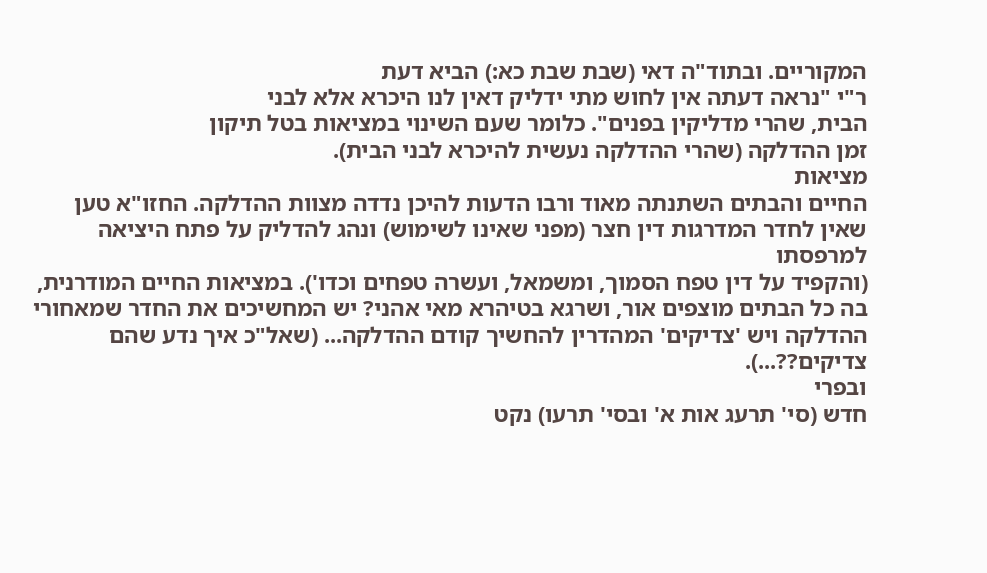המקוריים. ובתוד"ה דאי (שבת שבת כא:) הביא דעת
ר"י "נראה דעתה אין לחוש מתי ידליק דאין לנו היכרא אלא לבני
הבית, שהרי מדליקין בפנים". כלומר שעם השינוי במציאות בטל תיקון
זמן ההדלקה (שהרי ההדלקה נעשית להיכרא לבני הבית).
מציאות
החיים והבתים השתנתה מאוד ורבו הדעות להיכן נדדה מצוות ההדלקה. החזו"א טען
שאין לחדר המדרגות דין חצר (מפני שאינו לשימוש) ונהג להדליק על פתח היציאה למרפסתו
(והקפיד על דין טפח הסמוך, ומשמאל, ועשרה טפחים וכדו'). במציאות החיים המודרנית,
בה כל הבתים מוצפים אור, ושרגא בטיהרא מאי אהני? יש המחשיכים את החדר שמאחורי
ההדלקה ויש 'צדיקים' המהדרין להחשיך קודם ההדלקה... (שאל"כ איך נדע שהם
צדיקים??...).
ובפרי
חדש (סי' תרעג אות א' ובסי' תרעו) נקט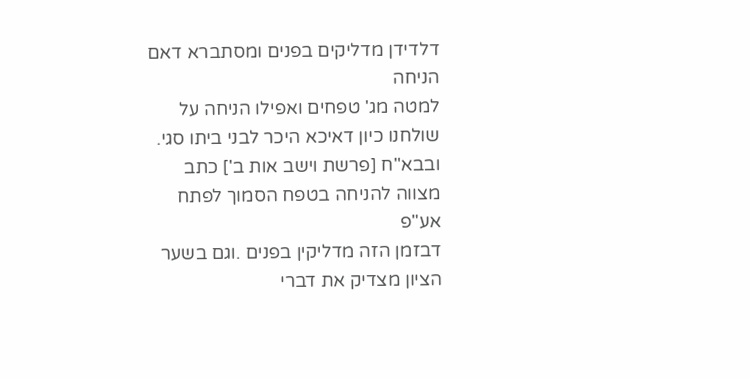דלדידן מדליקים בפנים ומסתברא דאם הניחה
למטה מג' טפחים ואפילו הניחה על שולחנו כיון דאיכא היכר לבני ביתו סגי.
ובבא"ח [פרשת וישב אות ב'] כתב מצווה להניחה בטפח הסמוך לפתח אע"פ
דבזמן הזה מדליקין בפנים .וגם בשער
הציון מצדיק את דברי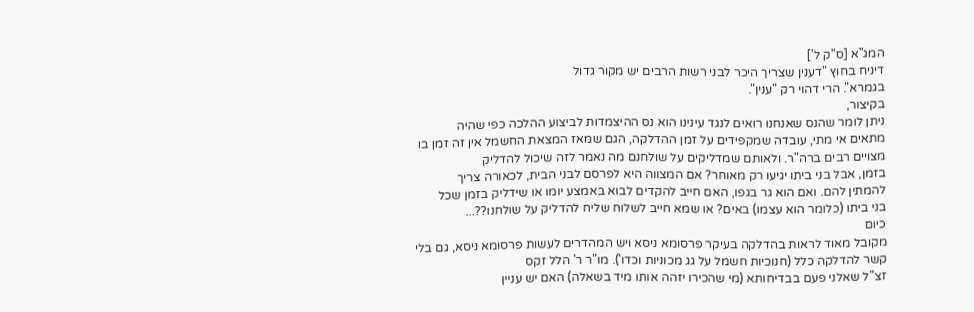המג"א [ס"ק ל']
דיניח בחוץ "דענין שצריך היכר לבני רשות הרבים יש מקור גדול
בגמרא". הרי דהוי רק "ענין".
בקיצור,
ניתן לומר שהנס שאנחנו רואים לנגד עינינו הוא נס ההיצמדות לביצוע ההלכה כפי שהיה
מתאים אי מתי, עובדה שמקפידים על זמן ההדלקה, הגם שמאז המצאת החשמל אין זה זמן בו
מצויים רבים ברה"ר. ולאותם שמדליקים על שולחנם מה נאמר לזה שיכול להדליק
בזמן, אבל בני ביתו יגיעו רק מאוחר? אם המצווה היא לפרסם לבני הבית, לכאורה צריך
להמתין להם. ואם הוא גר בגפו, האם חייב להקדים לבוא באמצע יומו או שידליק בזמן שכל
בני ביתו (כלומר הוא עצמו) באים? או שמא חייב לשלוח שליח להדליק על שולחנו??...
כיום
מקובל מאוד לראות בהדלקה בעיקר פרסומא ניסא ויש המהדרים לעשות פרסומא ניסא, גם בלי
קשר להדלקה כלל (חנוכיות חשמל על גג מכוניות וכדו'). מו"ר ר' הלל זקס
זצ"ל שאלני פעם בבדיחותא (מי שהכירו יזהה אותו מיד בשאלה) האם יש עניין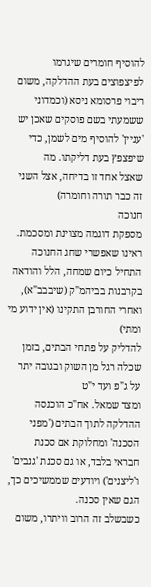להוסיף חומרים שיגרמו לפיצפוצים בעת ההדלקה, משום ריבוי פרסומא ניסא (וכמדוני
ששמעתי בשם פוסקים שאכן יש 'עניין' להוסיף מים לשמן, כדי שיפצפץ בעת דליקתו. מה
שאצל אחד זו בדיחה, אצל השני זה כבר תורה וחומרה)
חנוכה
מספקת דוגמה מצוינת ומסכמת. ראינו שאפשרי שחג החנוכה התחיל כיום שמחה, הלל והודאה
בקרבנות בביהמ"ק (שיבבב"א), ואחרי החורבן התקינו (אין ידוע מי ומתי)
להדליק על פתחי הבתים, בזמן שכלה רגל מן השוק ובגובה יתר על ג"פ ועד י"ט
ומצד שמאל. אח"כ הוכנסה ההדלקה לתוך הבתים ('מפני הסכנה' ומחלוקת אם סכנת
חבראי בלבד, או גם סכנת 'גנבים' ו'ליצנים') ויודעים שממשיכים כך, הגם שאין סכנה.
כשבשלב זה הרוב וויתרו, משום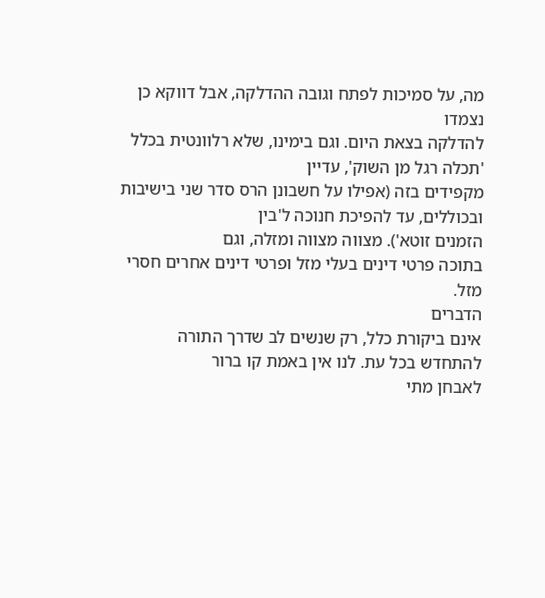מה, על סמיכות לפתח וגובה ההדלקה, אבל דווקא כן נצמדו
להדלקה בצאת היום. וגם בימינו, שלא רלוונטית בכלל 'תכלה רגל מן השוק', עדיין
מקפידים בזה (אפילו על חשבונן הרס סדר שני בישיבות ובכוללים, עד להפיכת חנוכה ל'בין
הזמנים זוטא'). מצווה מצווה ומזלה, וגם
בתוכה פרטי דינים בעלי מזל ופרטי דינים אחרים חסרי מזל.
הדברים
אינם ביקורת כלל, רק שנשים לב שדרך התורה להתחדש בכל עת. לנו אין באמת קו ברור
לאבחן מתי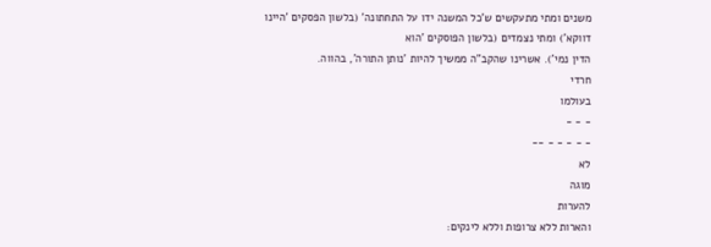משנים ומתי מתעקשים ש'כל המשנה ידו על התחתונה' (בלשון הפסקים 'היינו
דווקא') ומתי נצמדים (בלשון הפוסקים 'הוא
הדין נמי'). אשרינו שהקב"ה ממשיך להיות 'נותן התורה', בהווה.
חרדי
בעולמו
- - -
- - - - - --
לא
מוגה
להערות
והארות ללא צרופות וללא לינקים: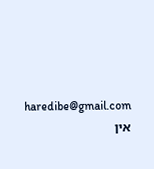haredibe@gmail.com
אין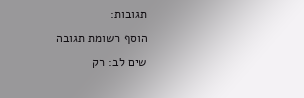תגובות:
הוסף רשומת תגובה
שים לב: רק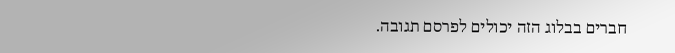חברים בבלוג הזה יכולים לפרסם תגובה.